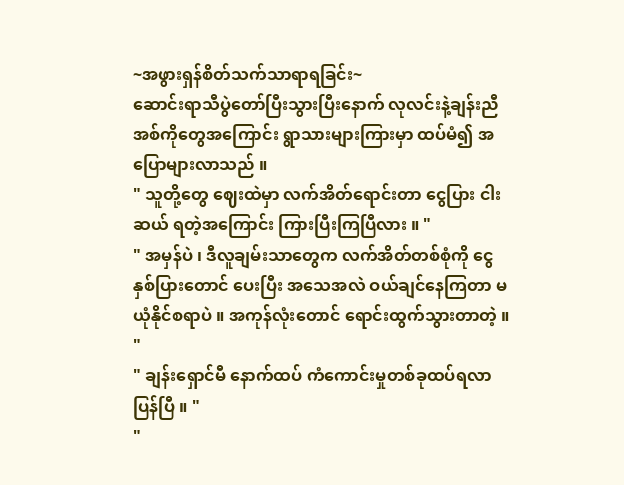~အဖွားရှန်စိတ်သက်သာရာရခြင်း~
ဆောင်းရာသီပွဲတော်ပြီးသွားပြီးနောက် လုလင်းနဲ့ချန်းညီအစ်ကိုတွေအကြောင်း ရွာသားများကြားမှာ ထပ်မံ၍ အပြောများလာသည် ။
" သူတို့တွေ ဈေးထဲမှာ လက်အိတ်ရောင်းတာ ငွေပြား ငါးဆယ် ရတဲ့အကြောင်း ကြားပြီးကြပြီလား ။ "
" အမှန်ပဲ ၊ ဒီလူချမ်းသာတွေက လက်အိတ်တစ်စုံကို ငွေနှစ်ပြားတောင် ပေးပြီး အသေအလဲ ဝယ်ချင်နေကြတာ မယုံနိုင်စရာပဲ ။ အကုန်လုံးတောင် ရောင်းထွက်သွားတာတဲ့ ။ "
" ချန်းရှောင်မီ နောက်ထပ် ကံကောင်းမှုတစ်ခုထပ်ရလာပြန်ပြီ ။ "
"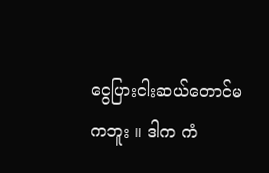ငွေပြားငါးဆယ်တောင်မကဘူး ။ ဒါက ကံ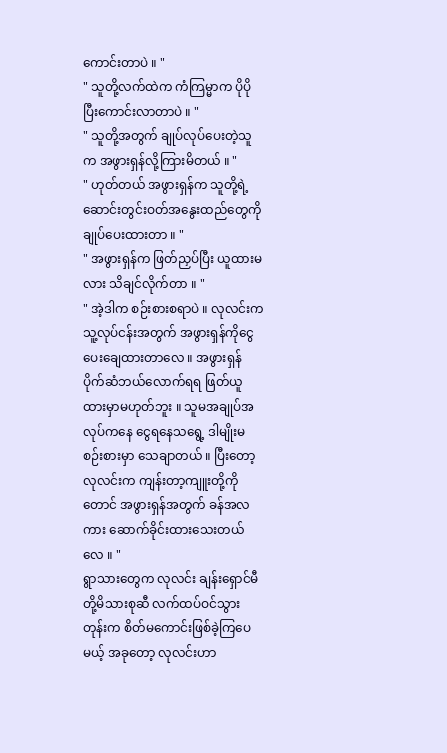ကောင်းတာပဲ ။ "
" သူတို့လက်ထဲက ကံကြမ္မာက ပိုပိုပြီးကောင်းလာတာပဲ ။ "
" သူတို့အတွက် ချုပ်လုပ်ပေးတဲ့သူက အဖွားရှန်လို့ကြားမိတယ် ။ "
" ဟုတ်တယ် အဖွားရှန်က သူတို့ရဲ့ ဆောင်းတွင်းဝတ်အနွေးထည်တွေကို ချုပ်ပေးထားတာ ။ "
" အဖွားရှန်က ဖြတ်ညှပ်ပြီး ယူထားမလား သိချင်လိုက်တာ ။ "
" အဲ့ဒါက စဉ်းစားစရာပဲ ။ လုလင်းက သူ့လုပ်ငန်းအတွက် အဖွားရှန်ကိုငွေပေးချေထားတာလေ ။ အဖွားရှန် ပိုက်ဆံဘယ်လောက်ရရ ဖြတ်ယူထားမှာမဟုတ်ဘူး ။ သူမအချုပ်အလုပ်ကနေ ငွေရနေသရွေ့ ဒါမျိုးမစဉ်းစားမှာ သေချာတယ် ။ ပြီးတော့ လုလင်းက ကျန်းတာ့ကျူးတို့ကိုတောင် အဖွားရှန်အတွက် ခန်အလကား ဆောက်ခိုင်းထားသေးတယ်လေ ။ "
ရွာသားတွေက လုလင်း ချန်းရှောင်မီတို့မိသားစုဆီ လက်ထပ်ဝင်သွားတုန်းက စိတ်မကောင်းဖြစ်ခဲ့ကြပေမယ့် အခုတော့ လုလင်းဟာ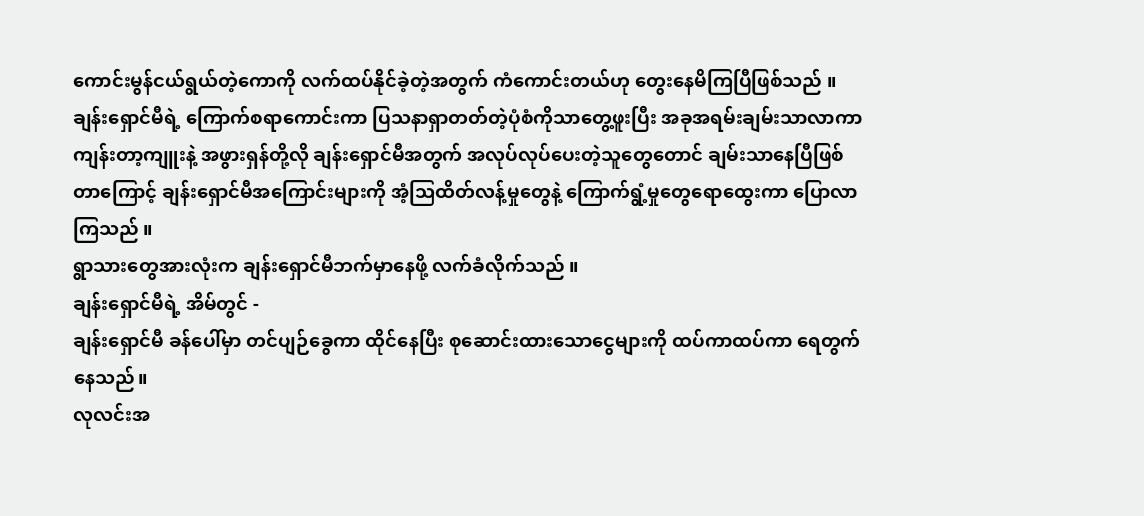ကောင်းမွန်ငယ်ရွယ်တဲ့ကောကို လက်ထပ်နိုင်ခဲ့တဲ့အတွက် ကံကောင်းတယ်ဟု တွေးနေမိကြပြီဖြစ်သည် ။ ချန်းရှောင်မီရဲ့ ကြောက်စရာကောင်းကာ ပြသနာရှာတတ်တဲ့ပုံစံကိုသာတွေ့ဖူးပြီး အခုအရမ်းချမ်းသာလာကာ ကျန်းတာ့ကျူးနဲ့ အဖွားရှန်တို့လို ချန်းရှောင်မီအတွက် အလုပ်လုပ်ပေးတဲ့သူတွေတောင် ချမ်းသာနေပြီဖြစ်တာကြောင့် ချန်းရှောင်မီအကြောင်းများကို အံ့ဩထိတ်လန့်မှုတွေနဲ့ ကြောက်ရွံ့မှုတွေရောထွေးကာ ပြောလာကြသည် ။
ရွာသားတွေအားလုံးက ချန်းရှောင်မီဘက်မှာနေဖို့ လက်ခံလိုက်သည် ။
ချန်းရှောင်မီရဲ့ အိမ်တွင် -
ချန်းရှောင်မီ ခန်ပေါ်မှာ တင်ပျဉ်ခွေကာ ထိုင်နေပြီး စုဆောင်းထားသောငွေများကို ထပ်ကာထပ်ကာ ရေတွက်နေသည်။
လုလင်းအ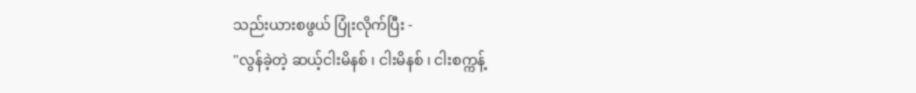သည်းယားစဖွယ် ပြုံးလိုက်ပြီး -
"လွန်ခဲ့တဲ့ ဆယ့်ငါးမိနစ် ၊ ငါးမိနစ် ၊ ငါးစက္ကန့်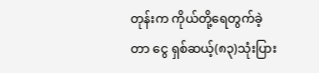တုန်းက ကိုယ်တို့ရေတွက်ခဲ့တာ ငွေ ရှစ်ဆယ့်(၈၃)သုံးပြား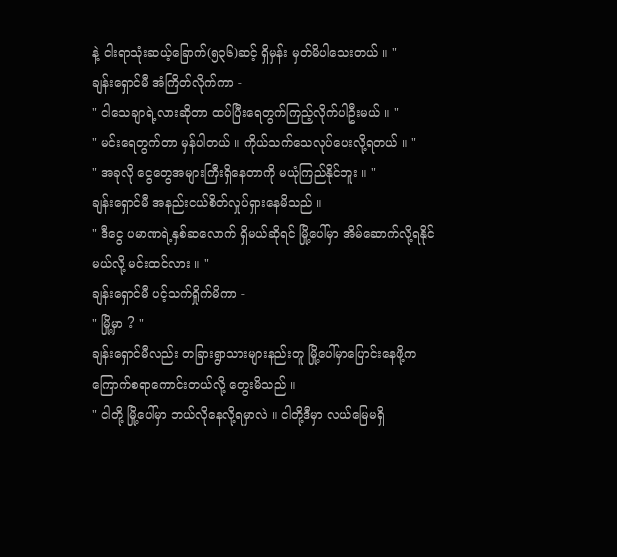နဲ့ ငါးရာသုံးဆယ့်ခြောက်(၅၃၆)ဆင့် ရှိမှန်း မှတ်မိပါသေးတယ် ။ "
ချန်းရှောင်မီ အံကြိတ်လိုက်ကာ -
" ငါသေချာရဲ့လားဆိုတာ ထပ်ပြီးရေတွက်ကြည့်လိုက်ပါဦးမယ် ။ "
" မင်းရေတွက်တာ မှန်ပါတယ် ။ ကိုယ်သက်သေလုပ်ပေးလို့ရတယ် ။ "
" အခုလို ငွေတွေအများကြီးရှိနေတာကို မယုံကြည်နိုင်ဘူး ။ "
ချန်းရှောင်မီ အနည်းငယ်စိတ်လှုပ်ရှားနေမိသည် ။
" ဒီငွေ ပမာဏရဲ့နှစ်ဆလောက် ရှိမယ်ဆိုရင် မြို့ပေါ်မှာ အိမ်ဆောက်လို့ရနိုင်မယ်လို့ မင်းထင်လား ။ "
ချန်းရှောင်မီ ပင့်သက်ရှိုက်မိကာ -
" မြို့မှာ ? "
ချန်းရှောင်မီလည်း တခြားရွာသားများနည်းတူ မြို့ပေါ်မှာပြောင်းနေဖို့က ကြောက်စရာကောင်းတယ်လို့ တွေးမိသည် ။
" ငါတို့ မြို့ပေါ်မှာ ဘယ်လိုနေလို့ရမှာလဲ ။ ငါတို့ဒီမှာ လယ်မြေမရှိ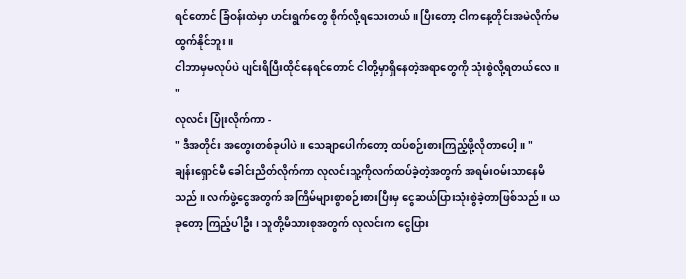ရင်တောင် ခြံဝန်းထဲမှာ ဟင်းရွက်တွေ စိုက်လို့ရသေးတယ် ။ ပြီးတော့ ငါကနေ့တိုင်းအမဲလိုက်မထွက်နိုင်ဘူး ။
ငါဘာမှမလုပ်ပဲ ပျင်းရိပြီးထိုင်နေရင်တောင် ငါတို့မှာရှိနေတဲ့အရာတွေကို သုံးစွဲလို့ရတယ်လေ ။ "
လုလင်း ပြုံးလိုက်ကာ -
" ဒီအတိုင်း အတွေးတစ်ခုပါပဲ ။ သေချာပေါက်တော့ ထပ်စဉ်းစားကြည့်ဖို့လိုတာပေါ့ ။ "
ချန်းရှောင်မီ ခေါင်းညိတ်လိုက်ကာ လုလင်းသူ့ကိုလက်ထပ်ခဲ့တဲ့အတွက် အရမ်းဝမ်းသာနေမိသည် ။ လက်ဖွဲ့ငွေအတွက် အကြိမ်များစွာစဉ်းစားပြီးမှ ငွေဆယ်ပြားသုံးစွဲခဲ့တာဖြစ်သည် ။ ယခုတော့ ကြည့်ပါဦး ၊ သူတို့မိသားစုအတွက် လုလင်းက ငွေပြား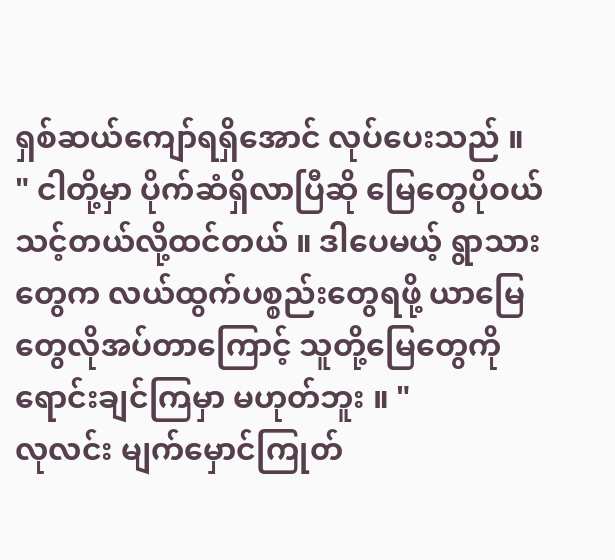ရှစ်ဆယ်ကျော်ရရှိအောင် လုပ်ပေးသည် ။
" ငါတို့မှာ ပိုက်ဆံရှိလာပြီဆို မြေတွေပိုဝယ်သင့်တယ်လို့ထင်တယ် ။ ဒါပေမယ့် ရွာသားတွေက လယ်ထွက်ပစ္စည်းတွေရဖို့ ယာမြေတွေလိုအပ်တာကြောင့် သူတို့မြေတွေကို ရောင်းချင်ကြမှာ မဟုတ်ဘူး ။ "
လုလင်း မျက်မှောင်ကြုတ်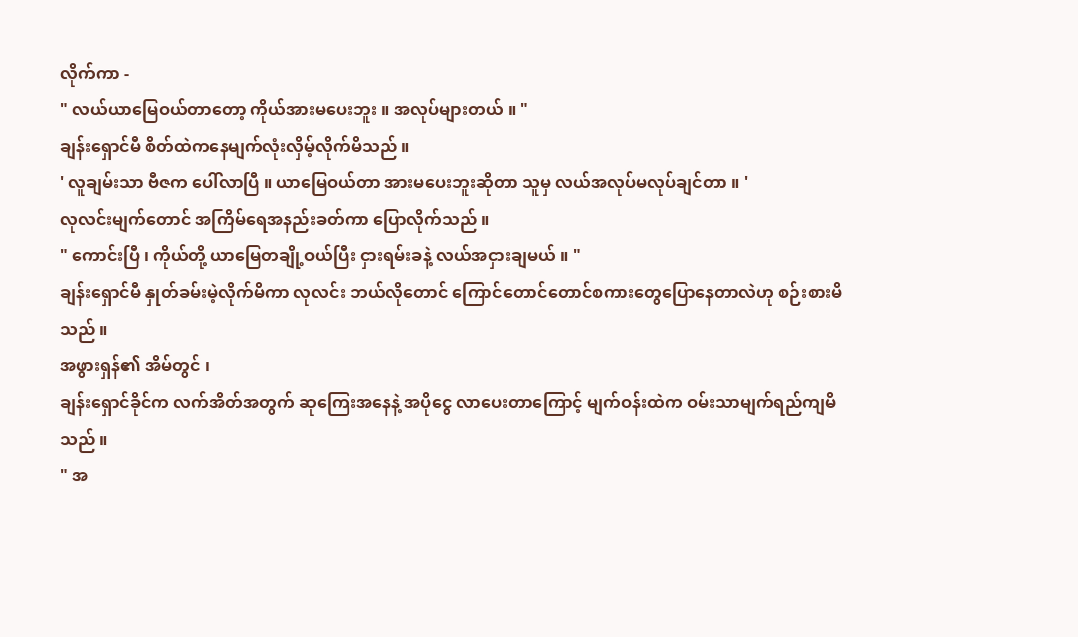လိုက်ကာ -
" လယ်ယာမြေဝယ်တာတော့ ကိုယ်အားမပေးဘူး ။ အလုပ်များတယ် ။ "
ချန်းရှောင်မီ စိတ်ထဲကနေမျက်လုံးလှိမ့်လိုက်မိသည် ။
' လူချမ်းသာ ဗီဇက ပေါ်လာပြီ ။ ယာမြေဝယ်တာ အားမပေးဘူးဆိုတာ သူမှ လယ်အလုပ်မလုပ်ချင်တာ ။ '
လုလင်းမျက်တောင် အကြိမ်ရေအနည်းခတ်ကာ ပြောလိုက်သည် ။
" ကောင်းပြီ ၊ ကိုယ်တို့ ယာမြေတချို့ဝယ်ပြီး ငှားရမ်းခနဲ့ လယ်အငှားချမယ် ။ "
ချန်းရှောင်မီ နှုတ်ခမ်းမဲ့လိုက်မိကာ လုလင်း ဘယ်လိုတောင် ကြောင်တောင်တောင်စကားတွေပြောနေတာလဲဟု စဉ်းစားမိသည် ။
အဖွားရှန်၏ အိမ်တွင် ၊
ချန်းရှောင်ခိုင်က လက်အိတ်အတွက် ဆုကြေးအနေနဲ့ အပိုငွေ လာပေးတာကြောင့် မျက်ဝန်းထဲက ဝမ်းသာမျက်ရည်ကျမိသည် ။
" အ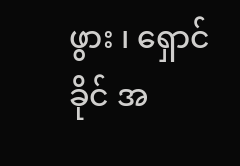ဖွား ၊ ရှောင်ခိုင် အ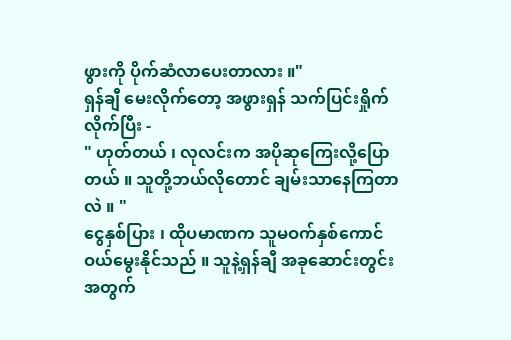ဖွားကို ပိုက်ဆံလာပေးတာလား ။"
ရှန်ချီ မေးလိုက်တော့ အဖွားရှန် သက်ပြင်းရှိုက်လိုက်ပြီး -
" ဟုတ်တယ် ၊ လုလင်းက အပိုဆုကြေးလို့ပြောတယ် ။ သူတို့ဘယ်လိုတောင် ချမ်းသာနေကြတာလဲ ။ "
ငွေနှစ်ပြား ၊ ထိုပမာဏက သူမဝက်နှစ်ကောင် ဝယ်မွေးနိုင်သည် ။ သူနဲ့ရှန်ချီ အခုဆောင်းတွင်းအတွက်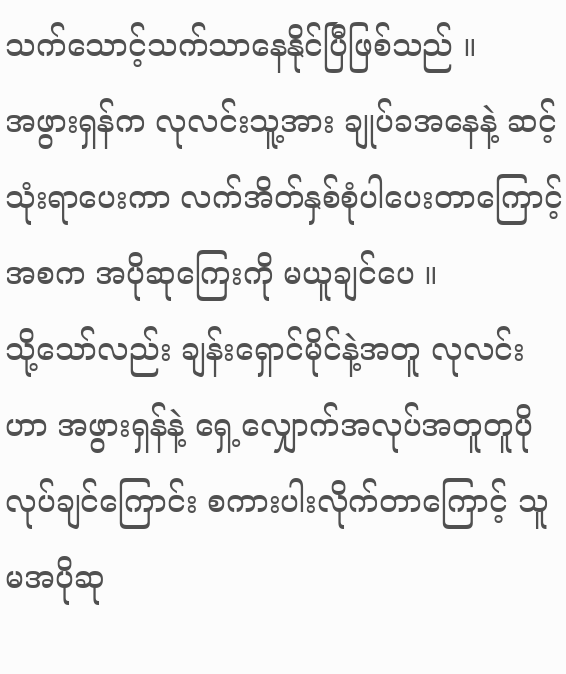သက်သောင့်သက်သာနေနိုင်ပြီဖြစ်သည် ။
အဖွားရှန်က လုလင်းသူ့အား ချုပ်ခအနေနဲ့ ဆင့်သုံးရာပေးကာ လက်အိတ်နှစ်စုံပါပေးတာကြောင့် အစက အပိုဆုကြေးကို မယူချင်ပေ ။
သို့သော်လည်း ချန်းရှောင်မိုင်နဲ့အတူ လုလင်းဟာ အဖွားရှန်နဲ့ ရှေ့လျှောက်အလုပ်အတူတူပိုလုပ်ချင်ကြောင်း စကားပါးလိုက်တာကြောင့် သူမအပိုဆု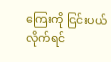ကြေးကို ငြင်းပယ်လိုက်ရင်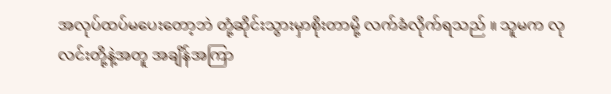အလုပ်ထပ်မပေးတော့ဘဲ တုံ့ဆိုင်းသွားမှာစိုးတာမို့ လက်ခံလိုက်ရသည် ။ သူမက လုလင်းတို့နဲ့အတူ အချိန်အကြာ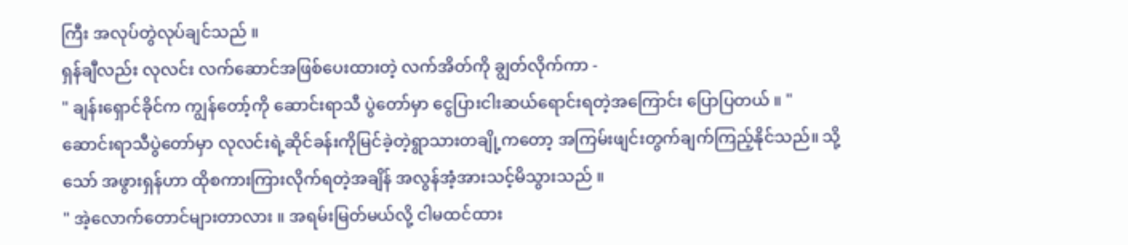ကြီး အလုပ်တွဲလုပ်ချင်သည် ။
ရှန်ချီလည်း လုလင်း လက်ဆောင်အဖြစ်ပေးထားတဲ့ လက်အိတ်ကို ချွတ်လိုက်ကာ -
" ချန်းရှောင်ခိုင်က ကျွန်တော့်ကို ဆောင်းရာသီ ပွဲတော်မှာ ငွေပြားငါးဆယ်ရောင်းရတဲ့အကြောင်း ပြောပြတယ် ။ "
ဆောင်းရာသီပွဲတော်မှာ လုလင်းရဲ့ဆိုင်ခန်းကိုမြင်ခဲ့တဲ့ရွာသားတချို့ကတော့ အကြမ်းဖျင်းတွက်ချက်ကြည့်နိုင်သည်။ သို့သော် အဖွားရှန်ဟာ ထိုစကားကြားလိုက်ရတဲ့အချိန် အလွန်အံ့အားသင့်မိသွားသည် ။
" အဲ့လောက်တောင်များတာလား ။ အရမ်းမြတ်မယ်လို့ ငါမထင်ထား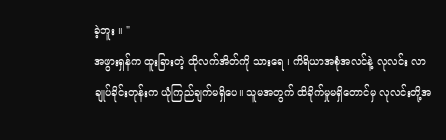ခဲ့ဘူး ။ "
အဖွားရှန်က ထူးခြားတဲ့ ထိုလက်အိတ်ကို သားရေ ၊ ကိရိယာအစုံအလင်နဲ့ လုလင်း လာချုပ်ခိုင်းတုန်းက ယုံကြည်ချက်မရှိပေ။ သူမအတွက် ထိခိုက်မှုမရှိတောင်မှ လုလင်းတို့အ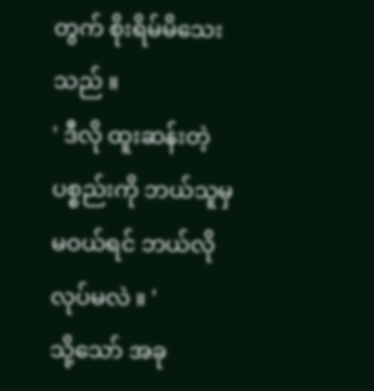တွက် စိုးရိမ်မိသေးသည် ။
' ဒီလို ထူးဆန်းတဲ့ပစ္စည်းကို ဘယ်သူမှမဝယ်ရင် ဘယ်လိုလုပ်မလဲ ။ '
သို့သော် အခု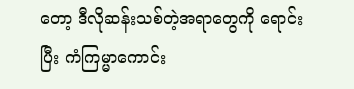တော့ ဒီလိုဆန်းသစ်တဲ့အရာတွေကို ရောင်းပြီး ကံကြမ္မာကောင်း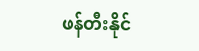ဖန်တီးနိုင်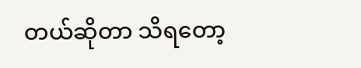တယ်ဆိုတာ သိရတော့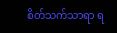စိတ်သက်သာရာ ရ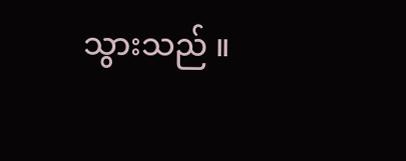သွားသည် ။